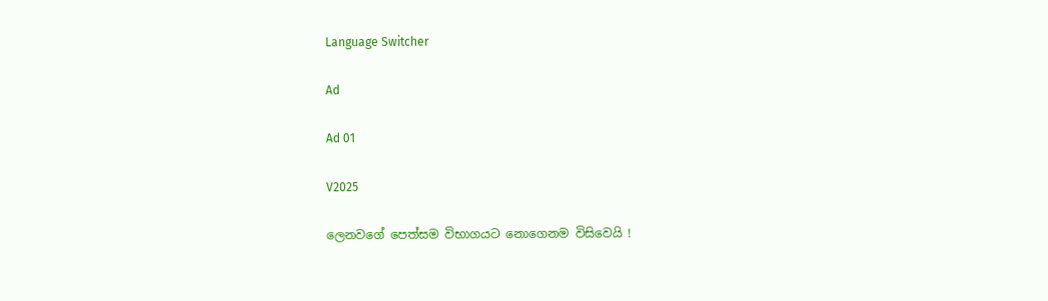Language Switcher

Ad

Ad 01

V2025

ලෙනවගේ පෙත්සම විභාගයට නොගෙනම විසිවෙයි !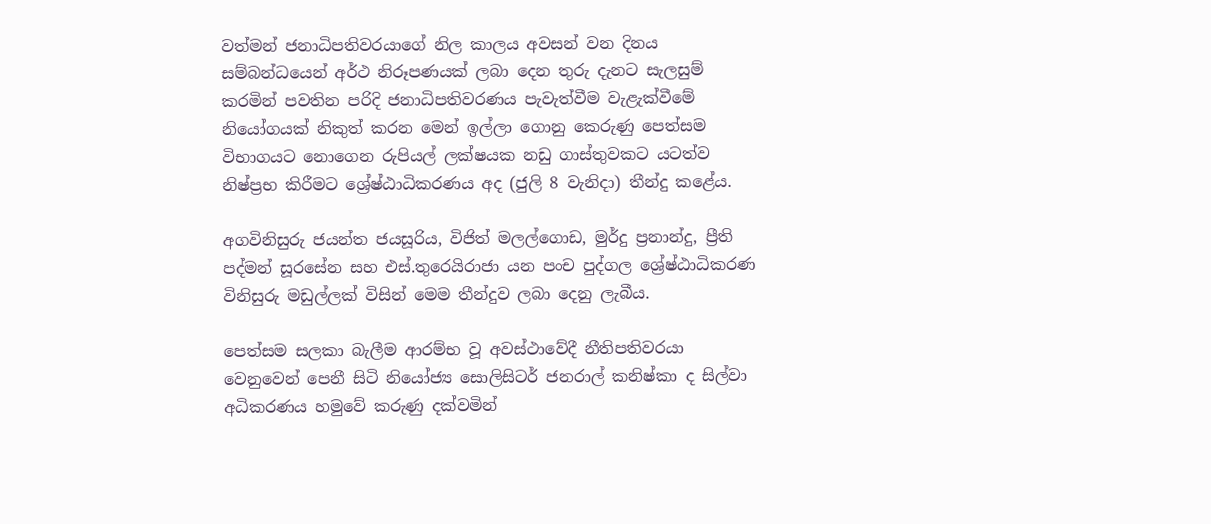වත්මන් ජනාධිපතිවරයාගේ නිල කාලය අවසන් වන දිනය සම්බන්ධයෙන් අර්ථ නිරූපණයක් ලබා දෙන තුරු දැනට සැලසුම් කරමින් පවතින පරිදි ජනාධිපතිවරණය පැවැත්වීම වැළැක්වීමේ නියෝගයක් නිකුත් කරන මෙන් ඉල්ලා ගොනු කෙරුණු පෙත්සම විභාගයට නොගෙන රුපියල් ලක්ෂයක නඩු ගාස්තුවකට යටත්ව නිෂ්ප්‍රභ කිරීමට ශ්‍රේෂ්ඨාධිකරණය අද (ජුලි 8 වැනිදා) තීන්දු කළේය.

අගවිනිසුරු ජයන්ත ජයසූරිය, විජිත් මලල්ගොඩ, මුර්දු ප්‍රනාන්දු, ප්‍රීති පද්මන් සූරසේන සහ එස්.තුරෙයිරාජා යන පංච පුද්ගල ශ්‍රේෂ්ඨාධිකරණ විනිසුරු මඩුල්ලක් විසින් මෙම තීන්දුව ලබා දෙනු ලැබීය.

පෙත්සම සලකා බැලීම ආරම්භ වූ අවස්ථාවේදී නීතිපතිවරයා වෙනුවෙන් පෙනී සිටි නියෝජ්‍ය සොලිසිටර් ජනරාල් කනිෂ්කා ද සිල්වා අධිකරණය හමුවේ කරුණු දක්වමින්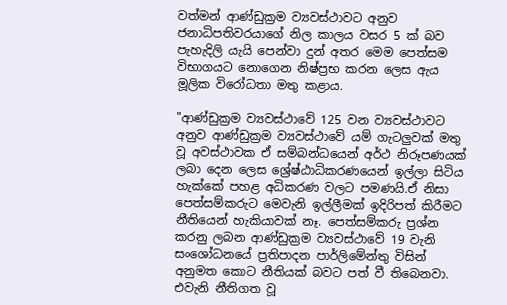වත්මන් ආණ්ඩුක්‍රම ව්‍යවස්ථාවට අනුව ජනාධිපතිවරයාගේ නිල කාලය වසර 5 ක් බව පැහැදිලි යැයි පෙන්වා දුන් අතර මෙම පෙත්සම විභාගයට නොගෙන නිෂ්ප්‍රභ කරන ලෙස ඇය මූලික විරෝධතා මතු කළාය.

"ආණ්ඩුක්‍රම ව්‍යවස්ථාවේ 125 වන ව්‍යවස්ථාවට අනුව ආණ්ඩුක්‍රම ව්‍යවස්ථාවේ යම් ගැටලුවක් මතු වූ අවස්ථාවක ඒ සම්බන්ධයෙන් අර්ථ නිරූපණයක් ලබා දෙන ලෙස ශ්‍රේෂ්ඨාධිකරණයෙන් ඉල්ලා සිටිය හැක්කේ පහළ අධිකරණ වලට පමණයි.ඒ නිසා පෙත්සම්කරුට මෙවැනි ඉල්ලීමක් ඉදිරිපත් කිරීමට නීතියෙන් හැකියාවක් නෑ. පෙත්සම්කරු ප්‍රශ්න කරනු ලබන ආණ්ඩුක්‍රම ව්‍යවස්ථාවේ 19 වැනි සංශෝධනයේ ප්‍රතිපාදන පාර්ලිමේන්තු විසින් අනුමත කොට නීතියක් බවට පත් වී තිබෙනවා. එවැනි නීතිගත වූ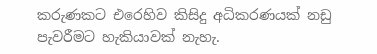කරුණකට එරෙහිව කිසිදු අධිකරණයක් නඩු පැවරීමට හැකියාවක් නැහැ.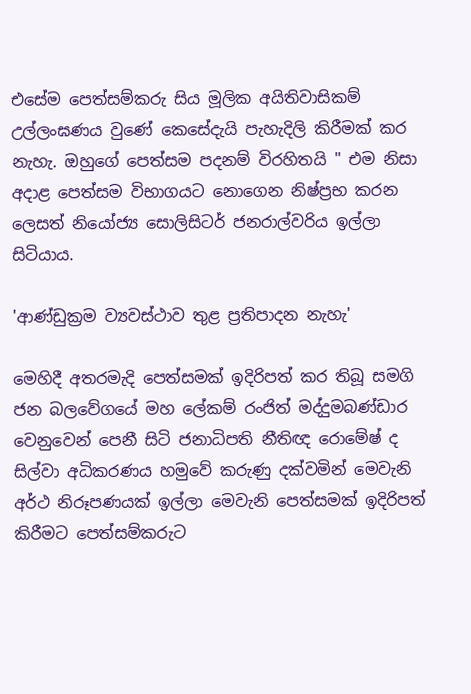එසේම පෙත්සම්කරු සිය මූලික අයිතිවාසිකම් උල්ලංඝණය වුණේ කෙසේදැයි පැහැදිලි කිරීමක් කර නැහැ. ඔහුගේ පෙත්සම පදනම් විරහිතයි " එම නිසා අදාළ පෙත්සම විභාගයට නොගෙන නිෂ්ප්‍රභ කරන ලෙසත් නියෝජ්‍ය සොලිසිටර් ජනරාල්වරිය ඉල්ලා සිටියාය.

'ආණ්ඩුක්‍රම ව්‍යවස්ථාව තුළ ප්‍රතිපාදන නැහැ'

මෙහිදී අතරමැදි පෙත්සමක් ඉදිරිපත් කර තිබූ සමගි ජන බලවේගයේ මහ ලේකම් රංජිත් මද්දුමබණ්ඩාර වෙනුවෙන් පෙනී සිටි ජනාධිපති නීතිඥ රොමේෂ් ද සිල්වා අධිකරණය හමුවේ කරුණු දක්වමින් මෙවැනි අර්ථ නිරූපණයක් ඉල්ලා මෙවැනි පෙත්සමක් ඉදිරිපත් කිරීමට පෙත්සම්කරුට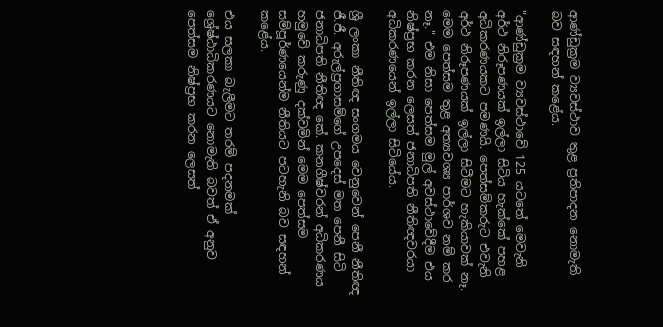ආණ්ඩුක්‍රම ව්‍යවස්ථාව තුළ ප්‍රතිපාදන නොමැති බව සඳහන් කළේය.

"ආණ්ඩුක්‍රම ව්‍යවස්ථාවේ 125 යටතේ මෙවැනි අර්ථ නිරූපණයක් ඉල්ලා සිටිය හැක්කේ පහළ අධිකරණයකට පමණයි. පෙත්සම්කරුට එවැනි අර්ථ නිරූපණයක් ඉල්ලා සිටීමට හැකියාවක් නෑ. මෙම පෙත්සම තුළ අත්‍යවශ්‍ය පාර්ශව නම් කර නෑ." එම නිසා පෙත්සම මුල් අවස්ථාවේදීම එය නිෂ්ප්‍රභ කරන ලෙසත් ජනාධිපති නීතිඥවරයා අධිකරණයෙන් ඉල්ලා සිටියේය.

ශ්‍රී ලංකා නීතිඥ සංගමය වෙනුවෙන් පෙනී නීතිඥ ජී.ජී. අරුල්ප්‍රගාසම්ගේ උපදෙස් මත පෙනී සිටි ජනාධිපති නීතිඥ කේ. කනගීෂ්වරන් අධිකරණය හමුවේ කරුණු දක්වමින් මෙම පෙත්සම සම්පූර්ණයෙන්ම නීතියට පටහැනි බව සඳහන් කළේය.

එය සලකා බැලීමට තරම් පදනමක් ශ්‍රේෂ්ඨාධිකරණයට නොමැති බවත් ඒ අනුව පෙත්සම නිෂ්ප්‍රභ කරන ලෙසත්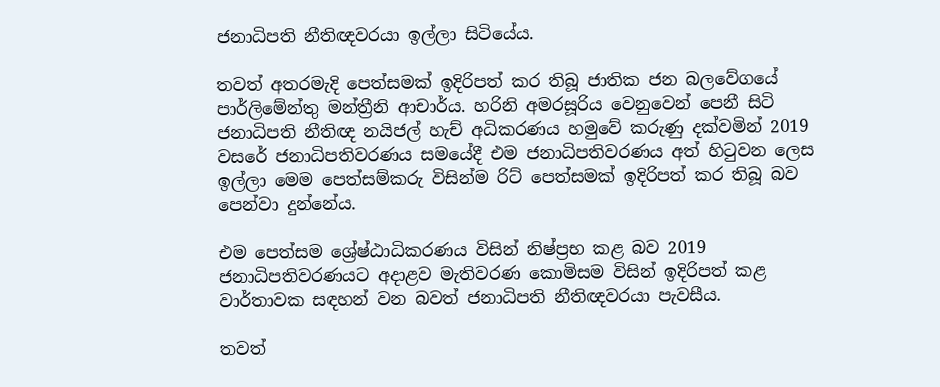ජනාධිපති නීතිඥවරයා ඉල්ලා සිටියේය.

තවත් අතරමැදි පෙත්සමක් ඉදිරිපත් කර තිබූ ජාතික ජන බලවේගයේ පාර්ලිමේන්තු මන්ත්‍රීනි ආචාර්ය. හරිනි අමරසූරිය වෙනුවෙන් පෙනී සිටි ජනාධිපති නීතිඥ නයිජල් හැච් අධිකරණය හමුවේ කරුණු දක්වමින් 2019 වසරේ ජනාධිපතිවරණය සමයේදී එම ජනාධිපතිවරණය අත් හිටුවන ලෙස ඉල්ලා මෙම පෙත්සම්කරු විසින්ම රිට් පෙත්සමක් ඉදිරිපත් කර තිබූ බව පෙන්වා දුන්නේය.

එම පෙත්සම ශ්‍රේෂ්ඨාධිකරණය විසින් නිෂ්ප්‍රභ කළ බව 2019 ජනාධිපතිවරණයට අදාළව මැතිවරණ කොමිසම විසින් ඉදිරිපත් කළ වාර්තාවක සඳහන් වන බවත් ජනාධිපති නීතිඥවරයා පැවසීය.

තවත්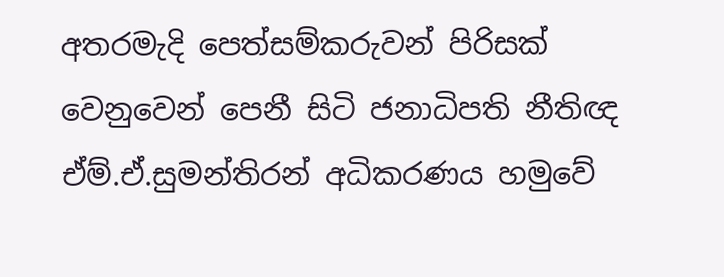අතරමැදි පෙත්සම්කරුවන් පිරිසක් වෙනුවෙන් පෙනී සිටි ජනාධිපති නීතිඥ ඒම්.ඒ.සුමන්තිරන් අධිකරණය හමුවේ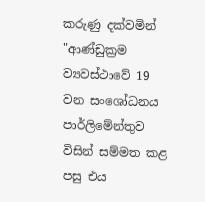කරුණු දක්වමින් "ආණ්ඩුක්‍රම ව්‍යවස්ථාවේ 19 වන සංශෝධනය පාර්ලිමේන්තුව විසින් සම්මත කළ පසු එය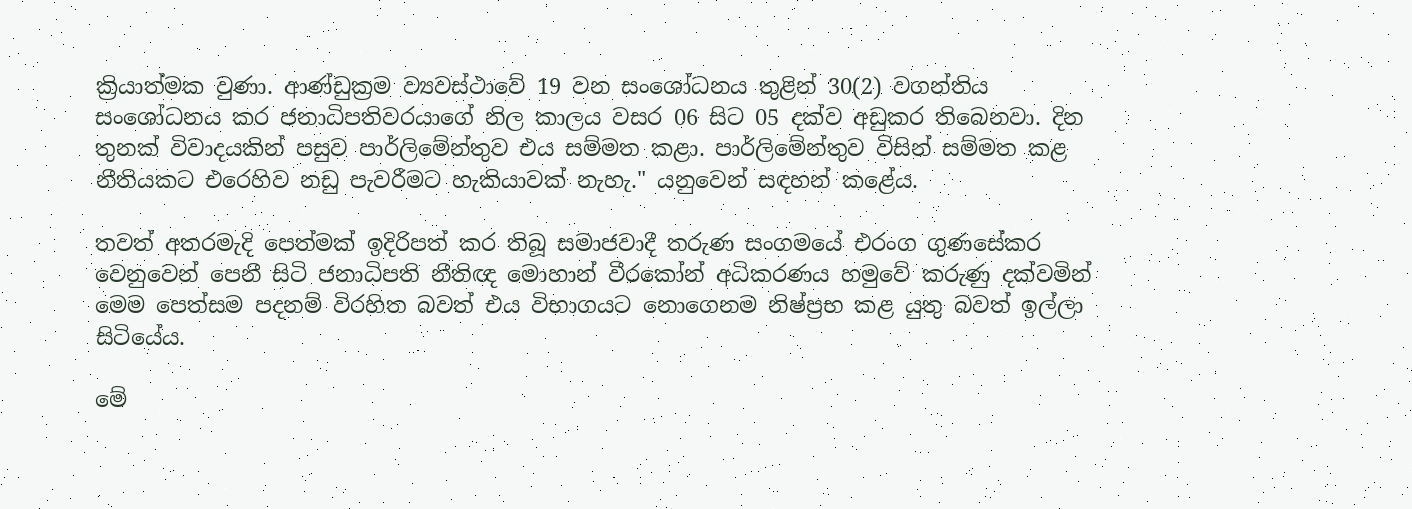ක්‍රියාත්මක වුණා. ආණ්ඩුක්‍රම ව්‍යවස්ථාවේ 19 වන සංශෝධනය තුළින් 30(2) වගන්තිය සංශෝධනය කර ජනාධිපතිවරයාගේ නිල කාලය වසර 06 සිට 05 දක්ව අඩුකර තිබෙනවා. දින තුනක් විවාදයකින් පසුව පාර්ලිමේන්තුව එය සම්මත කළා. පාර්ලිමේන්තුව විසින් සම්මත කළ නීතියකට එරෙහිව නඩු පැවරීමට හැකියාවක් නැහැ." යනුවෙන් සඳහන් කළේය.

තවත් අතරමැදි පෙත්මක් ඉදිරිපත් කර තිබූ සමාජවාදී තරුණ සංගමයේ එරංග ගුණසේකර වෙනුවෙන් පෙනී සිටි ජනාධිපති නීතිඥ මොහාන් වීරකෝන් අධිකරණය හමුවේ කරුණු දක්වමින් මෙම පෙත්සම පදනම් විරහිත බවත් එය විභාගයට නොගෙනම නිෂ්ප්‍රභ කළ යුතු බවත් ඉල්ලා සිටියේය.

මේ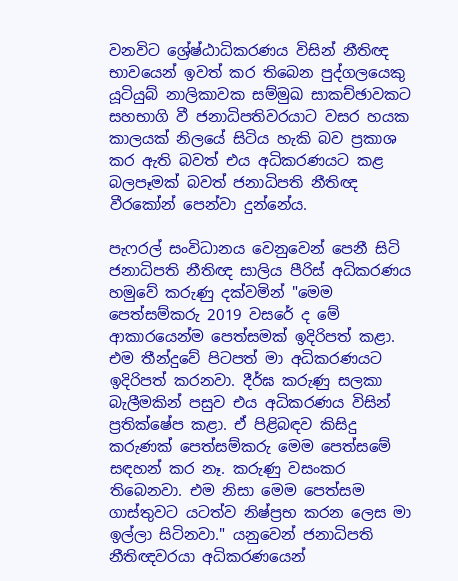වනවිට ශ්‍රේෂ්ඨාධිකරණය විසින් නීතිඥ භාවයෙන් ඉවත් කර තිබෙන පුද්ගලයෙකු යූටියුබ් නාලිකාවක සම්මුඛ සාකච්ඡාවකට සහභාගි වී ජනාධිපතිවරයාට වසර හයක කාලයක් නිලයේ සිටිය හැකි බව ප්‍රකාශ කර ඇති බවත් එය අධිකරණයට කළ බලපෑමක් බවත් ජනාධිපති නීතිඥ වීරකෝන් පෙන්වා දුන්නේය.

පැෆරල් සංවිධානය වෙනුවෙන් පෙනී සිටි ජනාධිපති නීතිඥ සාලිය පීරිස් අධිකරණය හමුවේ කරුණු දක්වමින් "මෙම පෙත්සම්කරු 2019 වසරේ ද මේ ආකාරයෙන්ම පෙත්සමක් ඉදිරිපත් කළා. එම තීන්දුවේ පිටපත් මා අධිකරණයට ඉදිරිපත් කරනවා. දීර්ඝ කරුණු සලකා බැලීමකින් පසුව එය අධිකරණය විසින් ප්‍රතික්ෂේප කළා. ඒ පිළිබඳව කිසිදු කරුණක් පෙත්සම්කරු මෙම පෙත්සමේ සඳහන් කර නෑ. කරුණු වසංකර තිබෙනවා. එම නිසා මෙම පෙත්සම ගාස්තුවට යටත්ව නිෂ්ප්‍රභ කරන ලෙස මා ඉල්ලා සිටිනවා." යනුවෙන් ජනාධිපති නීතිඥවරයා අධිකරණයෙන්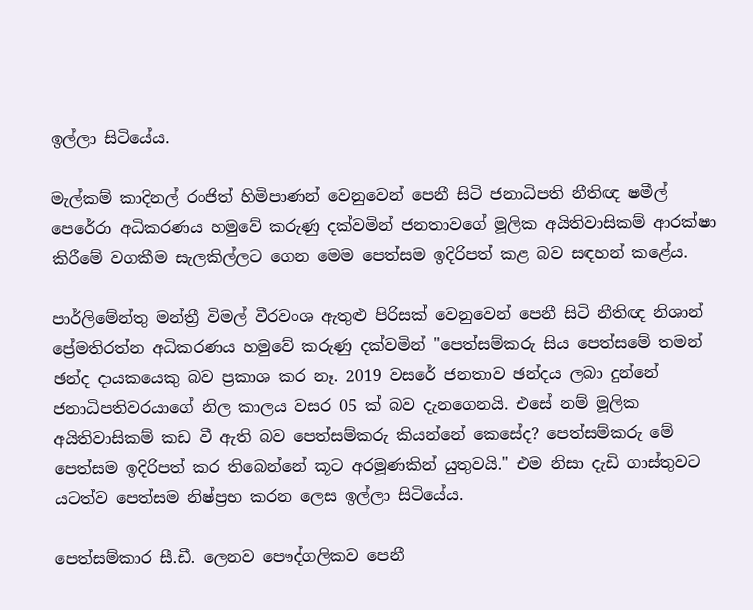ඉල්ලා සිටියේය.

මැල්කම් කාදිනල් රංජිත් හිමිපාණන් වෙනුවෙන් පෙනී සිටි ජනාධිපති නීතිඥ ෂමීල් පෙරේරා අධිකරණය හමුවේ කරුණු දක්වමින් ජනතාවගේ මූලික අයිතිවාසිකම් ආරක්ෂා කිරීමේ වගකීම සැලකිල්ලට ගෙන මෙම පෙත්සම ඉදිරිපත් කළ බව සඳහන් කළේය.

පාර්ලිමේන්තු මන්ත්‍රී විමල් වීරවංශ ඇතුළු පිරිසක් වෙනුවෙන් පෙනී සිටි නීතිඥ නිශාන් ප්‍රේමතිරත්න අධිකරණය හමුවේ කරුණු දක්වමින් "පෙත්සම්කරු සිය පෙත්සමේ තමන් ඡන්ද දායකයෙකු බව ප්‍රකාශ කර නෑ. 2019 වසරේ ජනතාව ඡන්දය ලබා දුන්නේ ජනාධිපතිවරයාගේ නිල කාලය වසර 05 ක් බව දැනගෙනයි. එසේ නම් මූලික අයිතිවාසිකම් කඩ වී ඇති බව පෙත්සම්කරු කියන්නේ කෙසේද? පෙත්සම්කරු මේ පෙත්සම ඉදිරිපත් කර තිබෙන්නේ කූට අරමූණකින් යුතුවයි." එම නිසා දැඩි ගාස්තුවට යටත්ව පෙත්සම නිෂ්ප්‍රභ කරන ලෙස ඉල්ලා සිටියේය.

පෙත්සම්කාර සී.ඩී. ලෙනව පෞද්ගලිකව පෙනී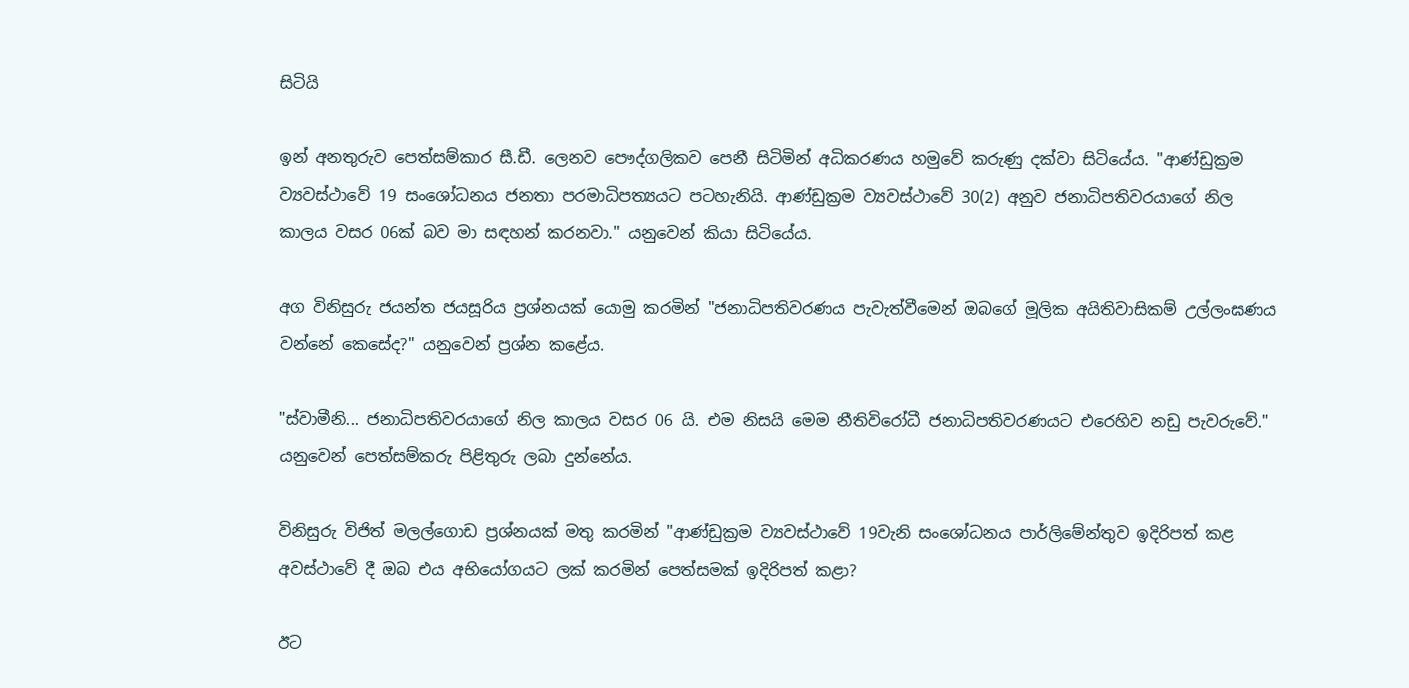සිටියි

ඉන් අනතුරුව පෙත්සම්කාර සී.ඩී. ලෙනව පෞද්ගලිකව පෙනී සිටිමින් අධිකරණය හමුවේ කරුණු දක්වා සිටියේය. "ආණ්ඩුක්‍රම ව්‍යවස්ථාවේ 19 සංශෝධනය ජනතා පරමාධිපත්‍යයට පටහැනියි. ආණ්ඩුක්‍රම ව්‍යවස්ථාවේ 30(2) අනුව ජනාධිපතිවරයාගේ නිල කාලය වසර 06ක් බව මා සඳහන් කරනවා." යනුවෙන් කියා සිටියේය.

අග විනිසුරු ජයන්ත ජයසූරිය ප්‍රශ්නයක් යොමු කරමින් "ජනාධිපතිවරණය පැවැත්වීමෙන් ඔබගේ මූලික අයිතිවාසිකම් උල්ලංඝණය වන්නේ කෙසේද?" යනුවෙන් ප්‍රශ්න කළේය.

"ස්වාමීනි... ජනාධිපතිවරයාගේ නිල කාලය වසර 06 යි. එම නිසයි මෙම නීතිවිරෝධී ජනාධිපතිවරණයට එරෙහිව නඩු පැවරුවේ." යනුවෙන් පෙත්සම්කරු පිළිතුරු ලබා දුන්නේය.

විනිසුරු විජිත් මලල්ගොඩ ප්‍රශ්නයක් මතු කරමින් "ආණ්ඩුක්‍රම ව්‍යවස්ථාවේ 19වැනි සංශෝධනය පාර්ලිමේන්තුව ඉදිරිපත් කළ අවස්ථාවේ දී ඔබ එය අභියෝගයට ලක් කරමින් පෙත්සමක් ඉදිරිපත් කළා?

ඊට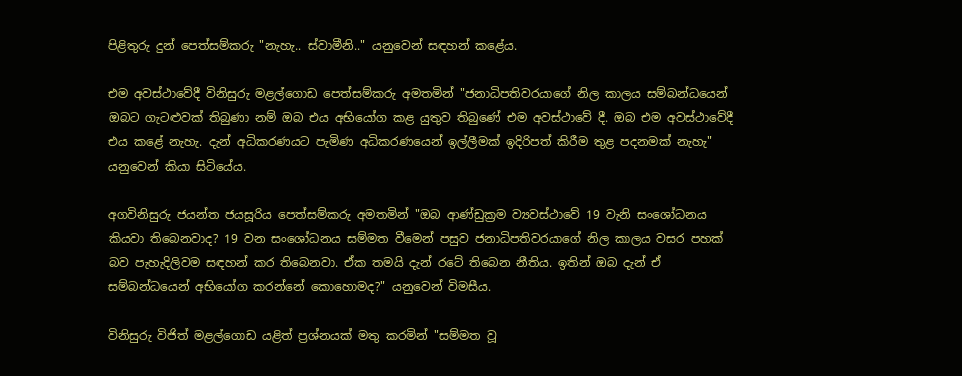පිළිතුරු දුන් පෙත්සම්කරු "නැහැ.. ස්වාමීනි.." යනුවෙන් සඳහන් කළේය.

එම අවස්ථාවේදී විනිසුරු මළල්ගොඩ පෙත්සම්කරු අමතමින් "ජනාධිපතිවරයාගේ නිල කාලය සම්බන්ධයෙන් ඔබට ගැටළුවක් තිබුණා නම් ඔබ එය අභියෝග කළ යුතුව තිබුණේ එම අවස්ථාවේ දී. ඔබ එම අවස්ථාවේදී එය කළේ නැහැ. දැන් අධිකරණයට පැමිණ අධිකරණයෙන් ඉල්ලීමක් ඉදිරිපත් කිරීම තුළ පදනමක් නැහැ" යනුවෙන් කියා සිටියේය.

අගවිනිසුරු ජයන්ත ජයසූරිය පෙත්සම්කරු අමතමින් "ඔබ ආණ්ඩුක්‍රම ව්‍යවස්ථාවේ 19 වැනි සංශෝධනය කියවා තිබෙනවාද? 19 වන සංශෝධනය සම්මත වීමෙන් පසුව ජනාධිපතිවරයාගේ නිල කාලය වසර පහක් බව පැහැදිලිවම සඳහන් කර තිබෙනවා. ඒක තමයි දැන් රටේ තිබෙන නීතිය. ඉතින් ඔබ දැන් ඒ සම්බන්ධයෙන් අභියෝග කරන්නේ කොහොමද?" යනුවෙන් විමසීය.

විනිසුරු විජිත් මළල්ගොඩ යළිත් ප්‍රශ්නයක් මතු කරමින් "සම්මත වූ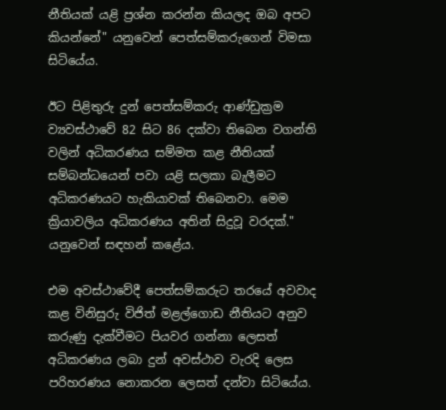නීතියක් යළි ප්‍රශ්න කරන්න කියලද ඔබ අපට කියන්නේ" යනුවෙන් පෙත්සම්කරුගෙන් විමසා සිටියේය.

ඊට පිළිතුරු දුන් පෙත්සම්කරු ආණ්ඩුක්‍රම ව්‍යවස්ථාවේ 82 සිට 86 දක්වා තිබෙන වගන්ති වලින් අධිකරණය සම්මත කළ නීතියක් සම්බන්ධයෙන් පවා යළි සලකා බැලීමට අධිකරණයට හැකියාවක් තිබෙනවා. මෙම ක්‍රියාවලිය අධිකරණය අතින් සිදුවූ වරදක්." යනුවෙන් සඳහන් කළේය.

එම අවස්ථාවේදී පෙත්සම්කරුට තරයේ අවවාද කළ විනිසුරු විජිත් මළල්ගොඩ නීතියට අනුව කරුණු දැක්වීමට පියවර ගන්නා ලෙසත් අධිකරණය ලබා දුන් අවස්ථාව වැරදි ලෙස පරිහරණය නොකරන ලෙසත් දන්වා සිටියේය.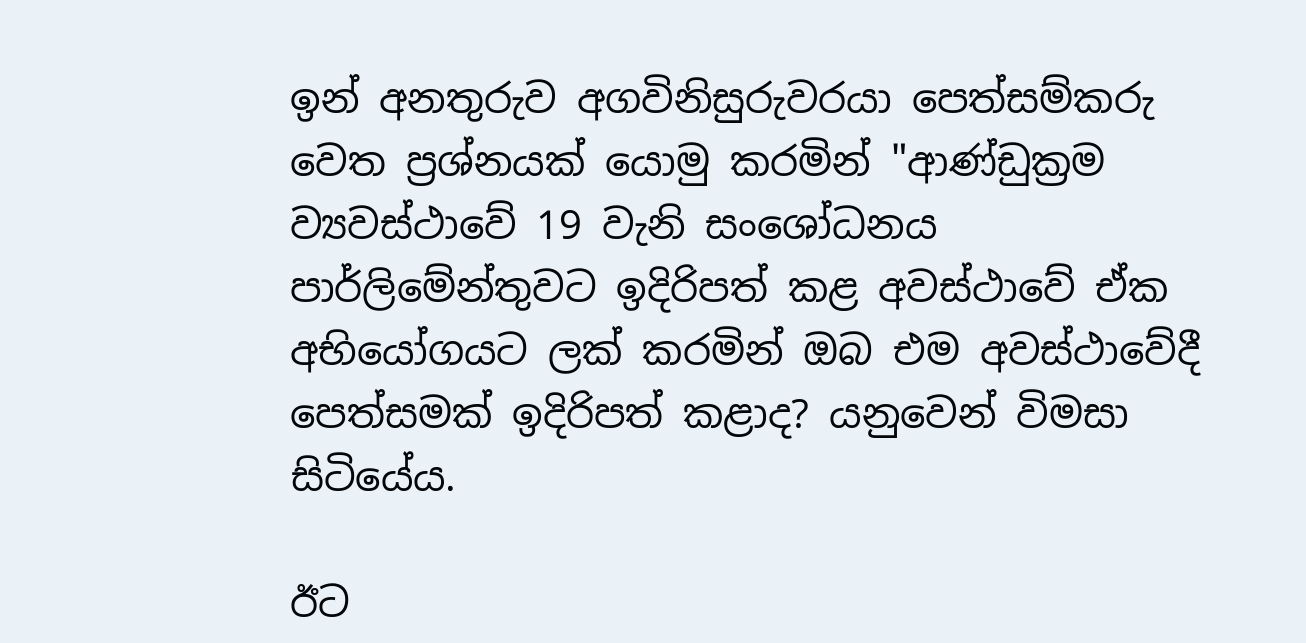ඉන් අනතුරුව අගවිනිසුරුවරයා පෙත්සම්කරු වෙත ප්‍රශ්නයක් යොමු කරමින් "ආණ්ඩුක්‍රම ව්‍යවස්ථාවේ 19 වැනි සංශෝධනය පාර්ලිමේන්තුවට ඉදිරිපත් කළ අවස්ථාවේ ඒක අභියෝගයට ලක් කරමින් ඔබ එම අවස්ථාවේදී පෙත්සමක් ඉදිරිපත් කළාද? යනුවෙන් විමසා සිටියේය.

ඊට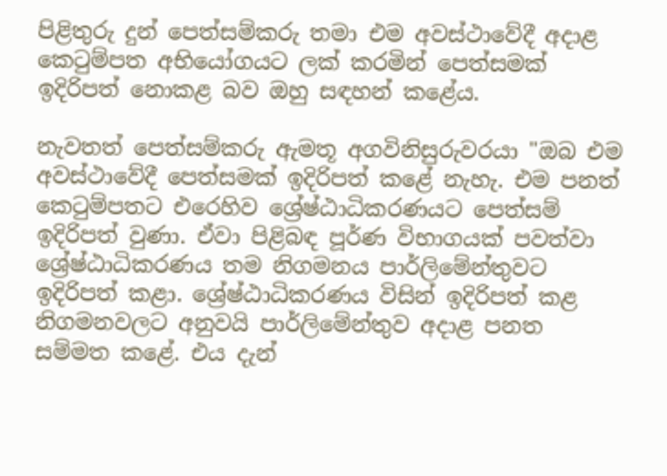පිළිතුරු දුන් පෙත්සම්කරු තමා එම අවස්ථාවේදී අදාළ කෙටුම්පත අභියෝගයට ලක් කරමින් පෙත්සමක් ඉදිරිපත් නොකළ බව ඔහු සඳහන් කළේය.

නැවතත් පෙත්සම්කරු ඇමතූ අගවිනිසුරුවරයා "ඔබ එම අවස්ථාවේදී පෙත්සමක් ඉදිරිපත් කළේ නැහැ. එම පනත් කෙටුම්පතට එරෙහිව ශ්‍රේෂ්ඨාධිකරණයට පෙත්සම් ඉදිරිපත් වුණා. ඒවා පිළිබඳ පූර්ණ විභාගයක් පවත්වා ශ්‍රේෂ්ඨාධිකරණය තම නිගමනය පාර්ලිමේන්තුවට ඉදිරිපත් කළා. ශ්‍රේෂ්ඨාධිකරණය විසින් ඉදිරිපත් කළ නිගමනවලට අනුවයි පාර්ලිමේන්තුව අදාළ පනත සම්මත කළේ. එය දැන්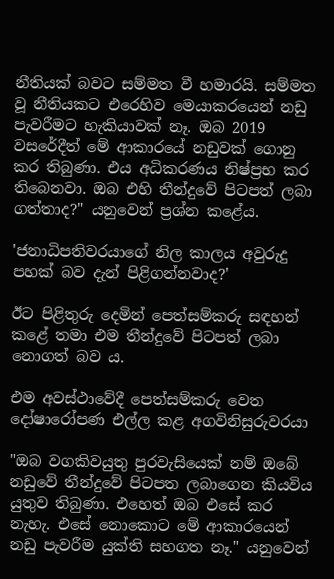නීතියක් බවට සම්මත වී හමාරයි. සම්මත වූ නීතියකට එරෙහිව මෙයාකරයෙන් නඩු පැවරීමට හැකියාවක් නෑ. ඔබ 2019 වසරේදීත් මේ ආකාරයේ නඩුවක් ගොනු කර තිබුණා. එය අධිකරණය නිෂ්ප්‍රභ කර තිබෙනවා. ඔබ එහි තීන්දුවේ පිටපත් ලබා ගත්තාද?" යනුවෙන් ප්‍රශ්න කළේය.

'ජනාධිපතිවරයාගේ නිල කාලය අවුරුදු පහක් බව දැන් පිළිගන්නවාද?'

ඊට පිළිතුරු දෙමින් පෙත්සම්කරු සඳහන් කළේ තමා එම තීන්දුවේ පිටපත් ලබා නොගත් බව ය.

එම අවස්ථාවේදී පෙත්සම්කරු වෙත දෝෂාරෝපණ එල්ල කළ අගවිනිසුරුවරයා

"ඔබ වගකිවයුතු පුරවැසියෙක් නම් ඔබේ නඩුවේ තීන්දුවේ පිටපත ලබාගෙන කියවිය යුතුව තිබුණා. එහෙත් ඔබ එසේ කර නැහැ. එසේ නොකොට මේ ආකාරයෙන් නඩු පැවරීම යුක්ති සහගත නෑ." යනුවෙන්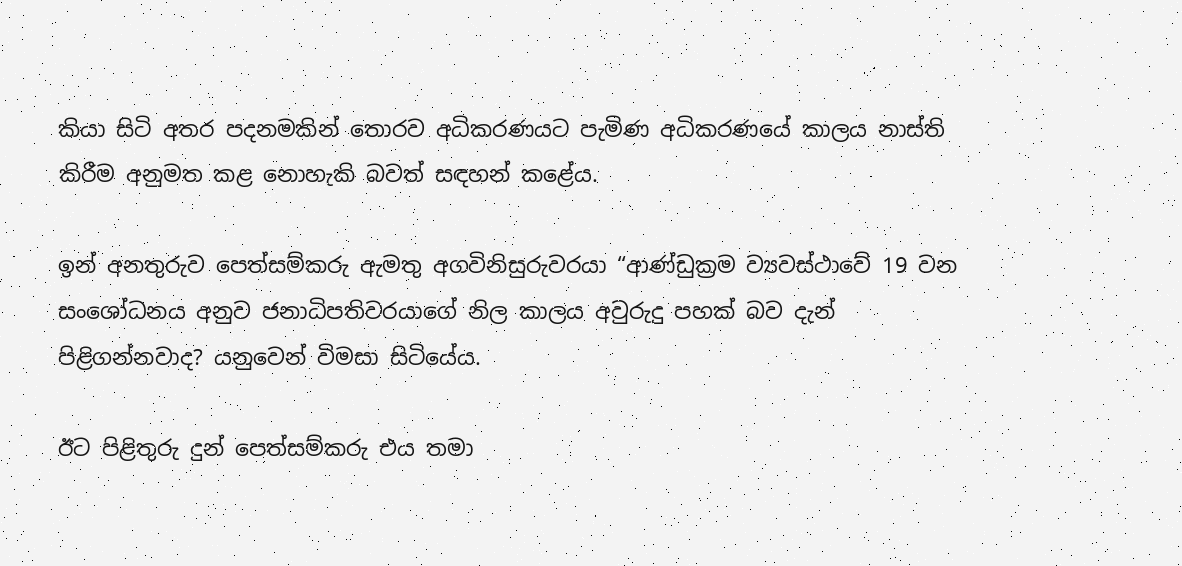කියා සිටි අතර පදනමකින් තොරව අධිකරණයට පැමිණ අධිකරණයේ කාලය නාස්ති කිරීම අනුමත කළ නොහැකි බවත් සඳහන් කළේය.

ඉන් අනතුරුව පෙත්සම්කරු ඇමතු අගවිනිසුරුවරයා “ආණ්ඩුක්‍රම ව්‍යවස්ථාවේ 19 වන සංශෝධනය අනුව ජනාධිපතිවරයාගේ නිල කාලය අවුරුදු පහක් බව දැන් පිළිගන්නවාද? යනුවෙන් විමසා සිටියේය.

ඊට පිළිතුරු දුන් පෙත්සම්කරු එය තමා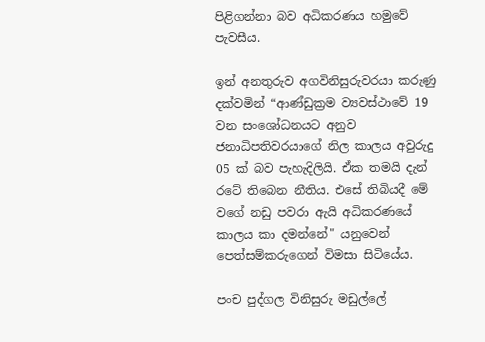පිළිගන්නා බව අධිකරණය හමුවේ පැවසීය.

ඉන් අනතුරුව අගවිනිසුරුවරයා කරුණු දක්වමින් “ආණ්ඩුක්‍රම ව්‍යවස්ථාවේ 19 වන සංශෝධනයට අනුව ජනාධිපතිවරයාගේ නිල කාලය අවුරුදු 05 ක් බව පැහැදිලියි. ඒක තමයි දැන් රටේ තිබෙන නීතිය. එසේ තිබියදී මේ වගේ නඩු පවරා ඇයි අධිකරණයේ කාලය කා දමන්නේ" යනුවෙන් පෙත්සම්කරුගෙන් විමසා සිටියේය.

පංච පුද්ගල විනිසුරු මඩුල්ලේ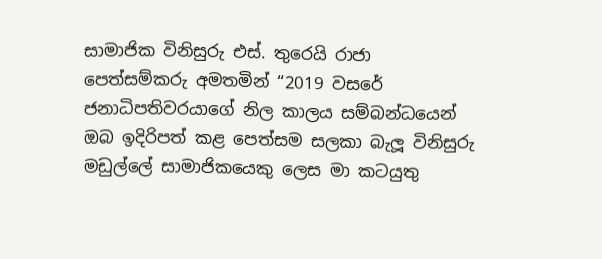සාමාජික විනිසුරු එස්. තුරෙයි රාජා පෙත්සම්කරු අමතමින් “2019 වසරේ ජනාධිපතිවරයාගේ නිල කාලය සම්බන්ධයෙන් ඔබ ඉදිරිපත් කළ පෙත්සම සලකා බැලූ විනිසුරු මඩුල්ලේ සාමාජිකයෙකු ලෙස මා කටයුතු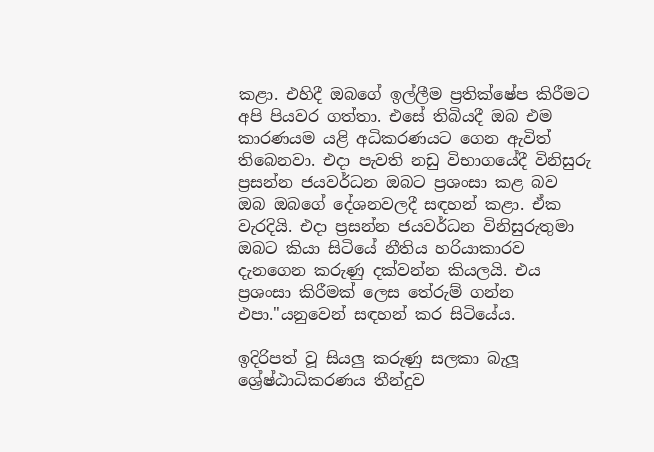කළා. එහිදී ඔබගේ ඉල්ලීම ප්‍රතික්ෂේප කිරීමට අපි පියවර ගත්තා. එසේ තිබියදී ඔබ එම කාරණයම යළි අධිකරණයට ගෙන ඇවිත් තිබෙනවා. එදා පැවති නඩු විභාගයේදී විනිසුරු ප්‍රසන්න ජයවර්ධන ඔබට ප්‍රශංසා කළ බව ඔබ ඔබගේ දේශනවලදී සඳහන් කළා. ඒක වැරදියි. එදා ප්‍රසන්න ජයවර්ධන විනිසුරුතුමා ඔබට කියා සිටියේ නීතිය හරියාකාරව දැනගෙන කරුණු දක්වන්න කියලයි. එය ප්‍රශංසා කිරීමක් ලෙස තේරුම් ගන්න එපා."යනුවෙන් සඳහන් කර සිටියේය.

ඉදිරිපත් වූ සියලු කරුණු සලකා බැලූ ශ්‍රේෂ්ඨාධිකරණය තීන්දුව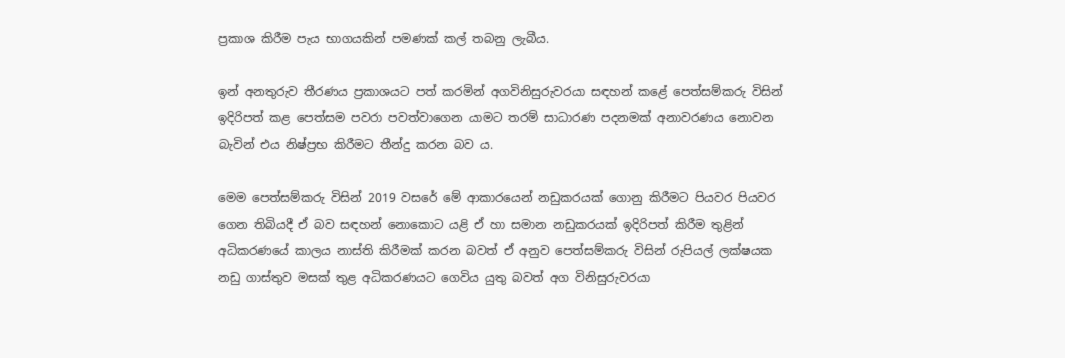ප්‍රකාශ කිරීම පැය භාගයකින් පමණක් කල් තබනු ලැබීය.

ඉන් අනතුරුව තීරණය ප්‍රකාශයට පත් කරමින් අගවිනිසුරුවරයා සඳහන් කළේ පෙත්සම්කරු විසින් ඉදිරිපත් කළ පෙත්සම පවරා පවත්වාගෙන යාමට තරම් සාධාරණ පදනමක් අනාවරණය නොවන බැවින් එය නිෂ්ප්‍රභ කිරීමට තීන්දු කරන බව ය.

මෙම පෙත්සම්කරු විසින් 2019 වසරේ මේ ආකාරයෙන් නඩුකරයක් ගොනු කිරීමට පියවර පියවර ගෙන තිබියදී ඒ බව සඳහන් නොකොට යළි ඒ හා සමාන නඩුකරයක් ඉදිරිපත් කිරීම තුළින් අධිකරණයේ කාලය නාස්ති කිරීමක් කරන බවත් ඒ අනුව පෙත්සම්කරු විසින් රුපියල් ලක්ෂයක නඩු ගාස්තුව මසක් තුළ අධිකරණයට ගෙවිය යුතු බවත් අග විනිසුරුවරයා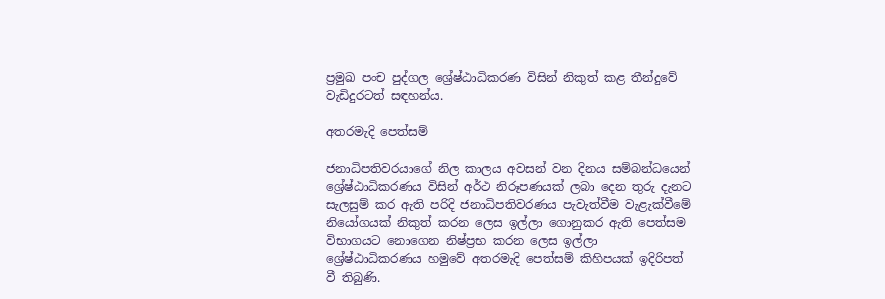ප්‍රමුඛ පංච පුද්ගල ශ්‍රේෂ්ඨාධිකරණ විසින් නිකුත් කළ තීන්දුවේ වැඩිදුරටත් සඳහන්ය.

අතරමැදි පෙත්සම්

ජනාධිපතිවරයාගේ නිල කාලය අවසන් වන දිනය සම්බන්ධයෙන් ශ්‍රේෂ්ඨාධිකරණය විසින් අර්ථ නිරූපණයක් ලබා දෙන තුරු දැනට සැලසුම් කර ඇති පරිදි ජනාධිපතිවරණය පැවැත්වීම වැළැක්වීමේ නියෝගයක් නිකුත් කරන ලෙස ඉල්ලා ගොනුකර ඇති පෙත්සම විභාගයට නොගෙන නිෂ්ප්‍රභ කරන ලෙස ඉල්ලා ශ්‍රේෂ්ඨාධිකරණය හමුවේ අතරමැදි පෙත්සම් කිහිපයක් ඉදිරිපත් වී තිබුණි.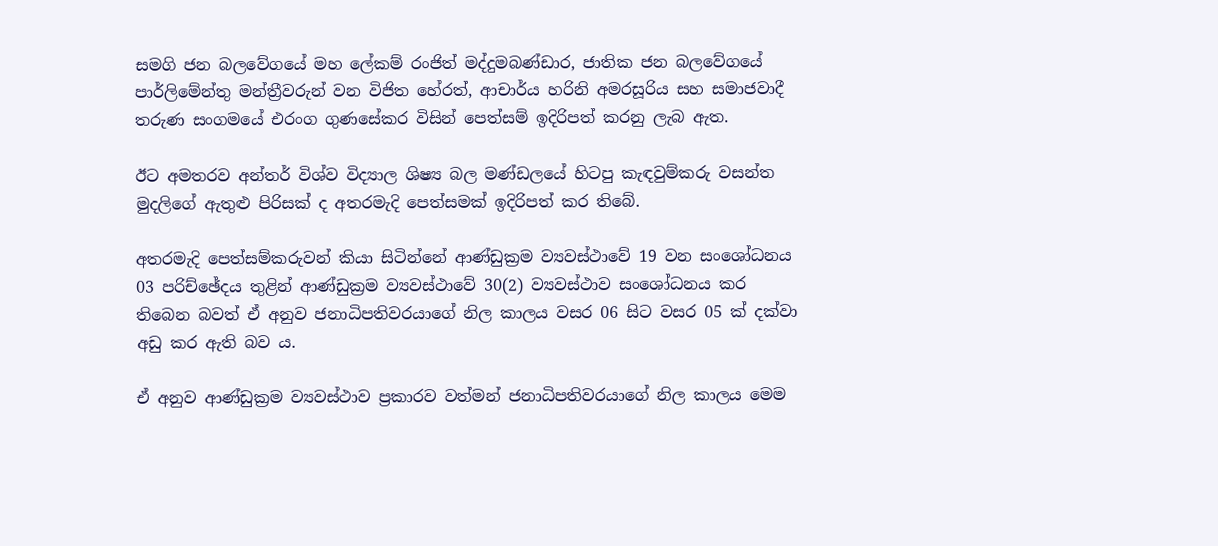සමගි ජන බලවේගයේ මහ ලේකම් රංජිත් මද්දුමබණ්ඩාර, ජාතික ජන බලවේගයේ පාර්ලිමේන්තු මන්ත්‍රීවරුන් වන විජිත හේරත්, ආචාර්ය හරිනි අමරසූරිය සහ සමාජවාදී තරුණ සංගමයේ එරංග ගුණසේකර විසින් පෙත්සම් ඉදිරිපත් කරනු ලැබ ඇත.

ඊට අමතරව අන්තර් විශ්ව විද්‍යාල ශිෂ්‍ය බල මණ්ඩලයේ හිටපු කැඳවුම්කරු වසන්ත මුදලිගේ ඇතුළු පිරිසක් ද අතරමැදි පෙත්සමක් ඉදිරිපත් කර තිබේ.

අතරමැදි පෙත්සම්කරුවන් කියා සිටින්නේ ආණ්ඩුක්‍රම ව්‍යවස්ථාවේ 19 වන සංශෝධනය 03 පරිච්ඡේදය තුළින් ආණ්ඩුක්‍රම ව්‍යවස්ථාවේ 30(2) ව්‍යවස්ථාව සංශෝධනය කර තිබෙන බවත් ඒ අනුව ජනාධිපතිවරයාගේ නිල කාලය වසර 06 සිට වසර 05 ක් දක්වා අඩු කර ඇති බව ය.

ඒ අනුව ආණ්ඩුක්‍රම ව්‍යවස්ථාව ප්‍රකාරව වත්මන් ජනාධිපතිවරයාගේ නිල කාලය මෙම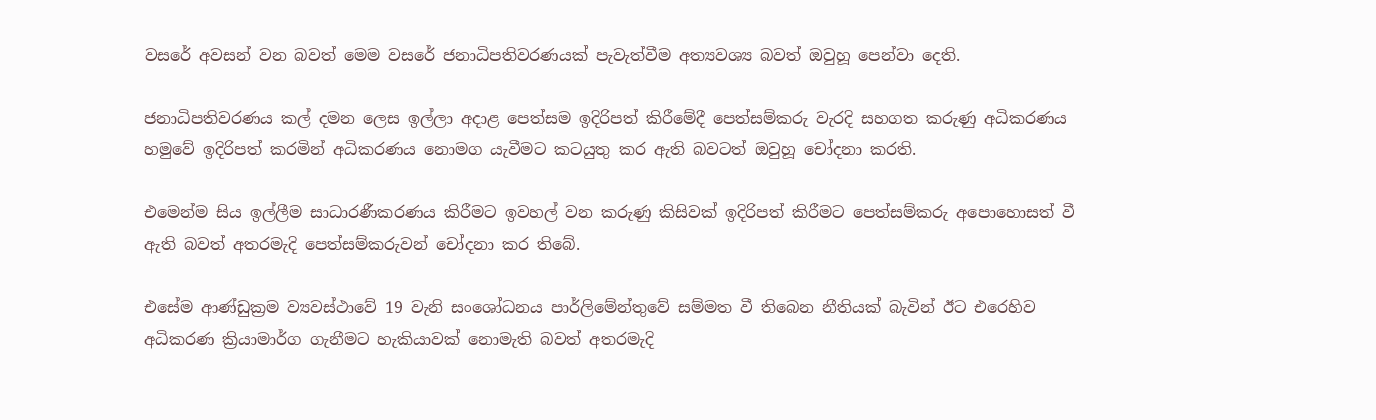වසරේ අවසන් වන බවත් මෙම වසරේ ජනාධිපතිවරණයක් පැවැත්වීම අත්‍යවශ්‍ය බවත් ඔවුහූ පෙන්වා දෙති.

ජනාධිපතිවරණය කල් දමන ලෙස ඉල්ලා අදාළ පෙත්සම ඉදිරිපත් කිරීමේදී පෙත්සම්කරු වැරදි සහගත කරුණු අධිකරණය හමුවේ ඉදිරිපත් කරමින් අධිකරණය නොමග යැවීමට කටයුතු කර ඇති බවටත් ඔවුහූ චෝදනා කරති.

එමෙන්ම සිය ඉල්ලීම සාධාරණීකරණය කිරීමට ඉවහල් වන කරුණු කිසිවක් ඉදිරිපත් කිරීමට පෙත්සම්කරු අපොහොසත් වී ඇති බවත් අතරමැදි පෙත්සම්කරුවන් චෝදනා කර තිබේ.

එසේම ආණ්ඩුක්‍රම ව්‍යවස්ථාවේ 19 වැනි සංශෝධනය පාර්ලිමේන්තුවේ සම්මත වී තිබෙන නීතියක් බැවින් ඊට එරෙහිව අධිකරණ ක්‍රියාමාර්ග ගැනීමට හැකියාවක් නොමැති බවත් අතරමැදි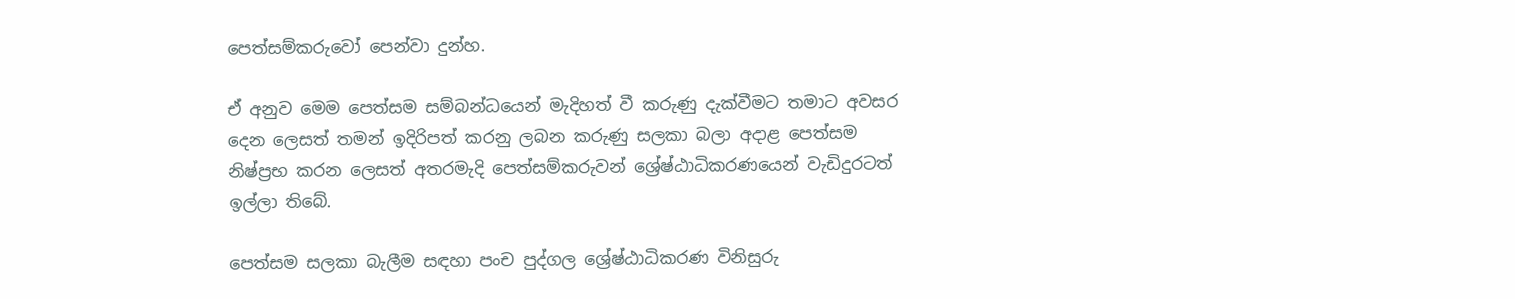පෙත්සම්කරුවෝ පෙන්වා දුන්හ.

ඒ අනුව මෙම පෙත්සම සම්බන්ධයෙන් මැදිහත් වී කරුණු දැක්වීමට තමාට අවසර දෙන ලෙසත් තමන් ඉදිරිපත් කරනු ලබන කරුණු සලකා බලා අදාළ පෙත්සම නිෂ්ප්‍රභ කරන ලෙසත් අතරමැදි පෙත්සම්කරුවන් ශ්‍රේෂ්ඨාධිකරණයෙන් වැඩිදුරටත් ඉල්ලා තිබේ.

පෙත්සම සලකා බැලීම සඳහා පංච පුද්ගල ශ්‍රේෂ්ඨාධිකරණ විනිසුරු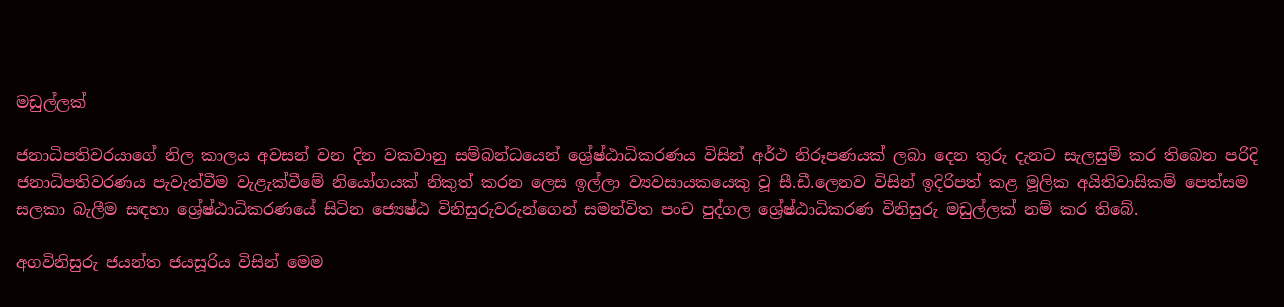මඩුල්ලක්

ජනාධිපතිවරයාගේ නිල කාලය අවසන් වන දින වකවානු සම්බන්ධයෙන් ශ්‍රේෂ්ඨාධිකරණය විසින් අර්ථ නිරූපණයක් ලබා දෙන තුරු දැනට සැලසුම් කර තිබෙන පරිදි ජනාධිපතිවරණය පැවැත්වීම වැළැක්වීමේ නියෝගයක් නිකුත් කරන ලෙස ඉල්ලා ව්‍යවසායකයෙකු වූ සී.ඩී.ලෙනව විසින් ඉදිරිපත් කළ මූලික අයිතිවාසිකම් පෙත්සම සලකා බැලීම සඳහා ශ්‍රේෂ්ඨාධිකරණයේ සිටින ජ්‍යෙෂ්ඨ විනිසුරුවරුන්ගෙන් සමන්විත පංච පුද්ගල ශ්‍රේෂ්ඨාධිකරණ විනිසුරු මඩුල්ලක් නම් කර තිබේ.

අගවිනිසුරු ජයන්ත ජයසූරිය විසින් මෙම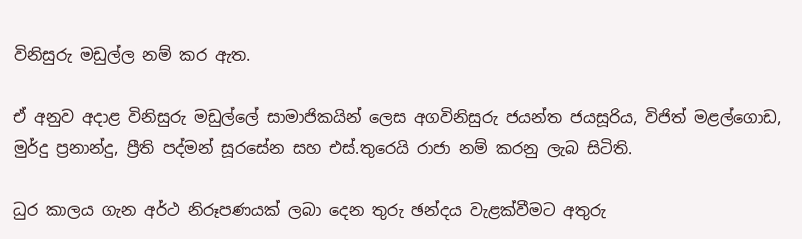විනිසුරු මඩුල්ල නම් කර ඇත.

ඒ අනුව අදාළ විනිසුරු මඩුල්ලේ සාමාජිකයින් ලෙස අගවිනිසුරු ජයන්ත ජයසූරිය, විජිත් මළල්ගොඩ, මුර්දු ප්‍රනාන්දු, ප්‍රීති පද්මන් සූරසේන සහ එස්.තුරෙයි රාජා නම් කරනු ලැබ සිටිති.

ධුර කාලය ගැන අර්ථ නිරූපණයක් ලබා දෙන තුරු ඡන්දය වැළක්වීමට අතුරු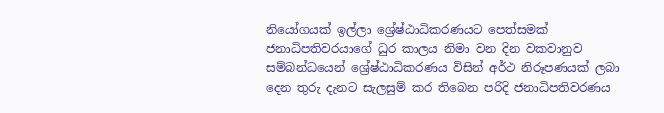නියෝගයක් ඉල්ලා ශ්‍රේෂ්ඨාධිකරණයට පෙත්සමක්
ජනාධිපතිවරයාගේ ධුර කාලය නිමා වන දින වකවානුව සම්බන්ධයෙන් ශ්‍රේෂ්ඨාධිකරණය විසින් අර්ථ නිරූපණයක් ලබා දෙන තුරු දැනට සැලසුම් කර තිබෙන පරිදි ජනාධිපතිවරණය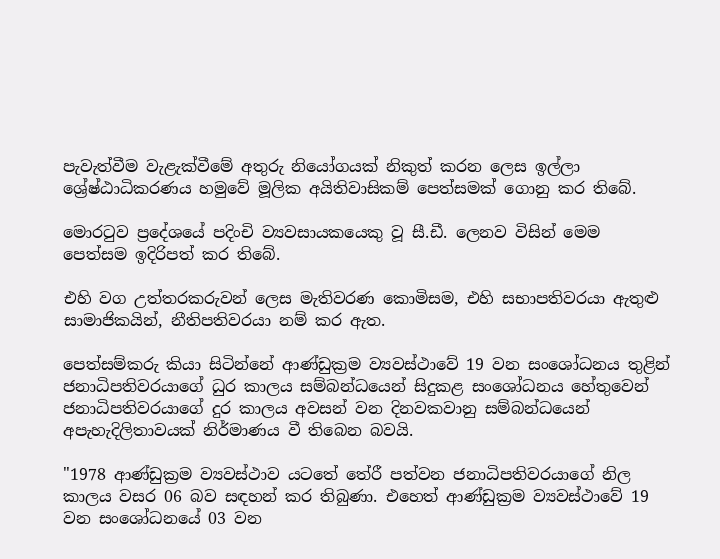පැවැත්වීම වැළැක්වීමේ අතුරු නියෝගයක් නිකුත් කරන ලෙස ඉල්ලා ශ්‍රේෂ්ඨාධිකරණය හමුවේ මූලික අයිතිවාසිකම් පෙත්සමක් ගොනු කර තිබේ.

මොරටුව ප්‍රදේශයේ පදිංචි ව්‍යවසායකයෙකු වූ සී.ඩී. ලෙනව විසින් මෙම පෙත්සම ඉදිරිපත් කර තිබේ.

එහි වග උත්තරකරුවන් ලෙස මැතිවරණ කොමිසම, එහි සභාපතිවරයා ඇතුළු සාමාජිකයින්, නීතිපතිවරයා නම් කර ඇත.

පෙත්සම්කරු කියා සිටින්නේ ආණ්ඩුක්‍රම ව්‍යවස්ථාවේ 19 වන සංශෝධනය තුළින් ජනාධිපතිවරයාගේ ධුර කාලය සම්බන්ධයෙන් සිදුකළ සංශෝධනය හේතුවෙන් ජනාධිපතිවරයාගේ දුර කාලය අවසන් වන දිනවකවානු සම්බන්ධයෙන් අපැහැදිලිතාවයක් නිර්මාණය වී තිබෙන බවයි.

"1978 ආණ්ඩුක්‍රම ව්‍යවස්ථාව යටතේ තේරී පත්වන ජනාධිපතිවරයාගේ නිල කාලය වසර 06 බව සඳහන් කර තිබුණා. එහෙත් ආණ්ඩුක්‍රම ව්‍යවස්ථාවේ 19 වන සංශෝධනයේ 03 වන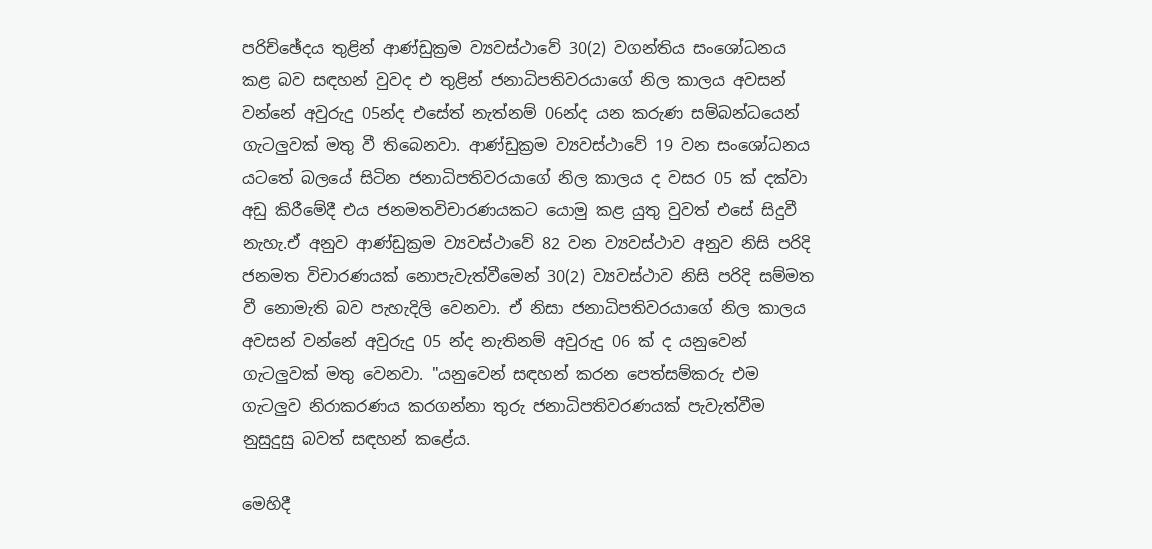පරිච්ඡේදය තුළින් ආණ්ඩුක්‍රම ව්‍යවස්ථාවේ 30(2) වගන්තිය සංශෝධනය කළ බව සඳහන් වුවද එ තුළින් ජනාධිපතිවරයාගේ නිල කාලය අවසන් වන්නේ අවුරුදු 05න්ද එසේත් නැත්නම් 06න්ද යන කරුණ සම්බන්ධයෙන් ගැටලුවක් මතු වී තිබෙනවා. ආණ්ඩුක්‍රම ව්‍යවස්ථාවේ 19 වන සංශෝධනය යටතේ බලයේ සිටින ජනාධිපතිවරයාගේ නිල කාලය ද වසර 05 ක් දක්වා අඩු කිරීමේදී එය ජනමතවිචාරණයකට යොමු කළ යුතු වුවත් එසේ සිදුවී නැහැ.ඒ අනුව ආණ්ඩුක්‍රම ව්‍යවස්ථාවේ 82 වන ව්‍යවස්ථාව අනුව නිසි පරිදි ජනමත විචාරණයක් නොපැවැත්වීමෙන් 30(2) ව්‍යවස්ථාව නිසි පරිදි සම්මත වී නොමැති බව පැහැදිලි වෙනවා. ඒ නිසා ජනාධිපතිවරයාගේ නිල කාලය අවසන් වන්නේ අවුරුදු 05 න්ද නැතිනම් අවුරුදු 06 ක් ද යනුවෙන් ගැටලුවක් මතු වෙනවා. "යනුවෙන් සඳහන් කරන පෙත්සම්කරු එම ගැටලුව නිරාකරණය කරගන්නා තුරු ජනාධිපතිවරණයක් පැවැත්වීම නුසුදුසු බවත් සඳහන් කළේය.

මෙහිදී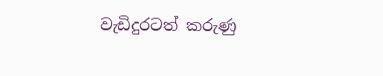වැඩිදුරටත් කරුණු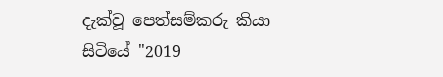දැක්වූ පෙත්සම්කරු කියා සිටියේ "2019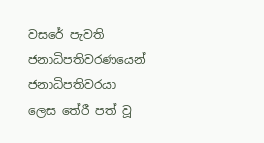වසරේ පැවති ජනාධිපතිවරණයෙන් ජනාධිපතිවරයා ලෙස තේරී පත් වූ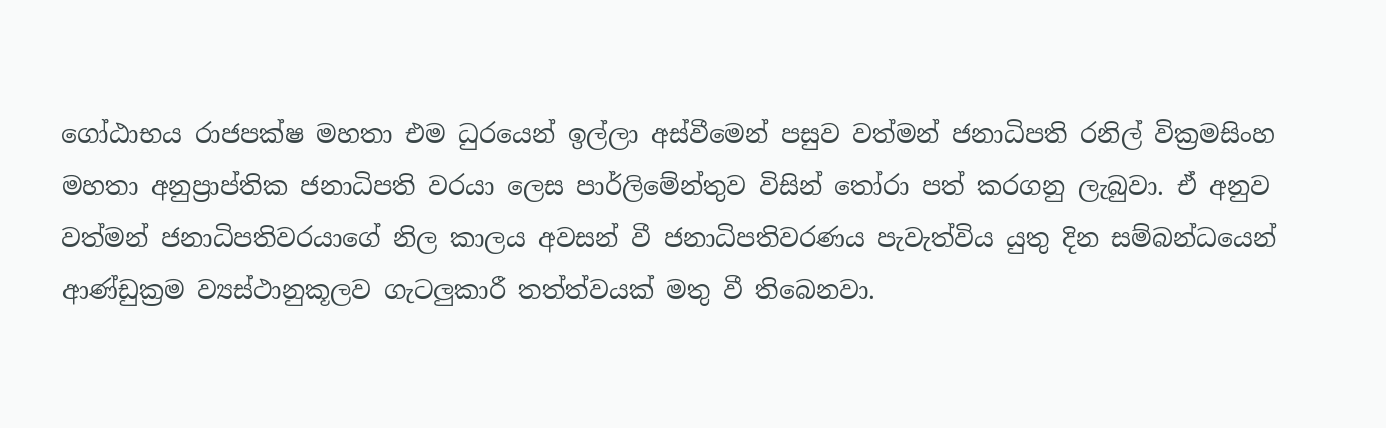ගෝඨාභය රාජපක්ෂ මහතා එම ධුරයෙන් ඉල්ලා අස්වීමෙන් පසුව වත්මන් ජනාධිපති රනිල් වික්‍රමසිංහ මහතා අනුප්‍රාප්තික ජනාධිපති වරයා ලෙස පාර්ලිමේන්තුව විසින් තෝරා පත් කරගනු ලැබුවා. ඒ අනුව වත්මන් ජනාධිපතිවරයාගේ නිල කාලය අවසන් වී ජනාධිපතිවරණය පැවැත්විය යුතු දින සම්බන්ධයෙන් ආණ්ඩුක්‍රම ව්‍යස්ථානුකූලව ගැටලුකාරී තත්ත්වයක් මතු වී තිබෙනවා.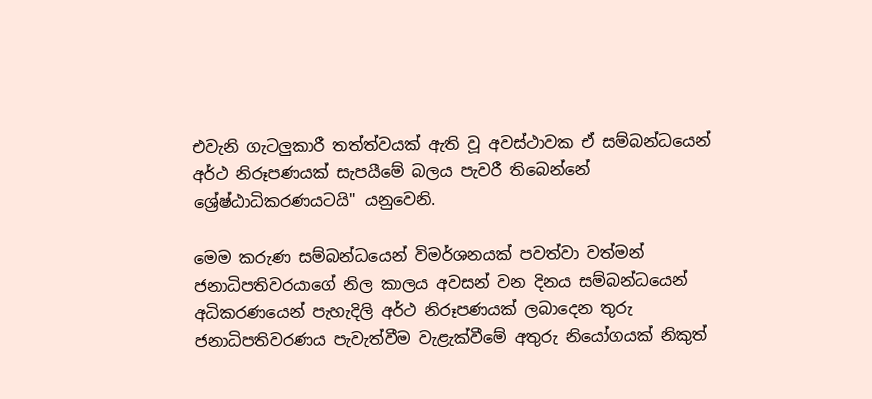එවැනි ගැටලුකාරී තත්ත්වයක් ඇති වූ අවස්ථාවක ඒ සම්බන්ධයෙන් අර්ථ නිරූපණයක් සැපයීමේ බලය පැවරී තිබෙන්නේ ශ්‍රේෂ්ඨාධිකරණයටයි" යනුවෙනි.

මෙම කරුණ සම්බන්ධයෙන් විමර්ශනයක් පවත්වා වත්මන් ජනාධිපතිවරයාගේ නිල කාලය අවසන් වන දිනය සම්බන්ධයෙන් අධිකරණයෙන් පැහැදිලි අර්ථ නිරූපණයක් ලබාදෙන තුරු ජනාධිපතිවරණය පැවැත්වීම වැළැක්වීමේ අතුරු නියෝගයක් නිකුත්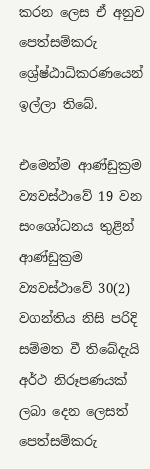කරන ලෙස ඒ අනුව පෙත්සම්කරු ශ්‍රේෂ්ඨාධිකරණයෙන් ඉල්ලා තිබේ.

එමෙන්ම ආණ්ඩුක්‍රම ව්‍යවස්ථාවේ 19 වන සංශෝධනය තුළින් ආණ්ඩුක්‍රම ව්‍යවස්ථාවේ 30(2) වගන්තිය නිසි පරිදි සම්මත වී තිබේදැයි අර්ථ නිරූපණයක් ලබා දෙන ලෙසත් පෙත්සම්කරු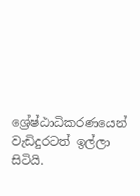ශ්‍රේෂ්ඨාධිකරණයෙන් වැඩිදුරටත් ඉල්ලා සිටියි.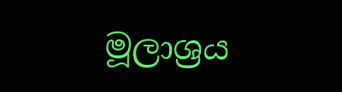මූලාශ්‍රය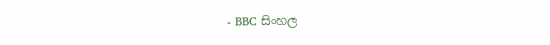- BBC සිංහල